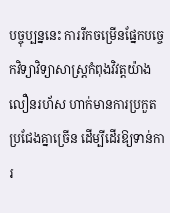បច្ចុប្បន្ននេះ ការរីកចម្រើនផ្នែកបច្ចេកវិទ្យាវិទ្យាសាស្រ្តកំពុងវិវត្តយ៉ាងលឿនរហ័ស ហាក់មានការប្រកួតប្រជែងគ្នាច្រើន ដើម្បីដើរឱ្យទាន់ការ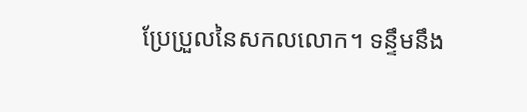ប្រែប្រួលនៃសកលលោក។ ទន្ទឹមនឹង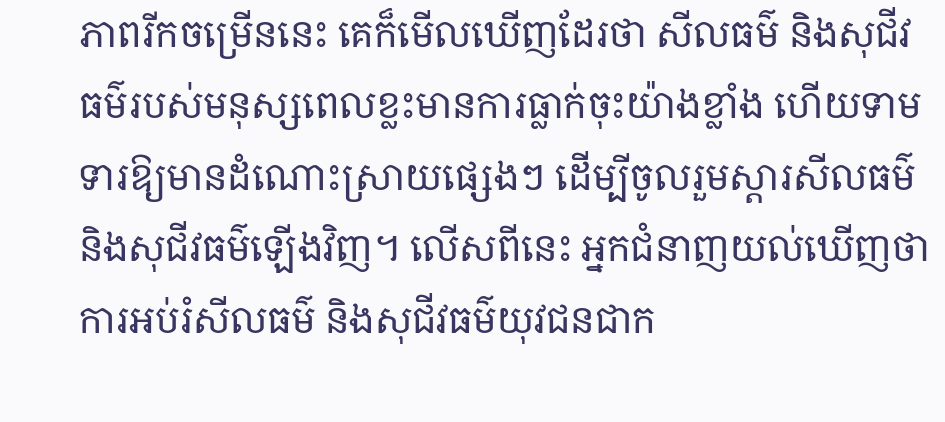ភាពរីកចម្រើននេះ គេក៏មើលឃើញដែរថា សីលធម៌ និងសុជីវធម៌របស់មនុស្សពេលខ្លះមានការធ្លាក់ចុះយ៉ាងខ្លាំង ហើយទាមទារឱ្យមានដំណោះស្រាយផ្សេងៗ ដើម្បីចូលរួមស្ដារសីលធម៌ និងសុជីវធម៌ឡើងវិញ។ លើសពីនេះ អ្នកជំនាញយល់ឃើញថា ការអប់រំសីលធម៌ និងសុជីវធម៌យុវជនជាក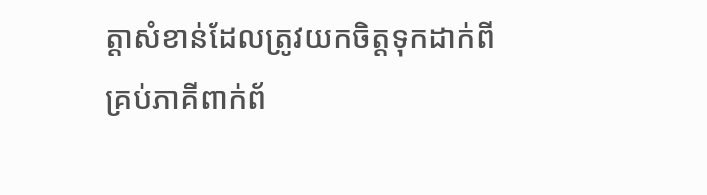ត្តាសំខាន់ដែលត្រូវយកចិត្តទុកដាក់ពីគ្រប់ភាគីពាក់ព័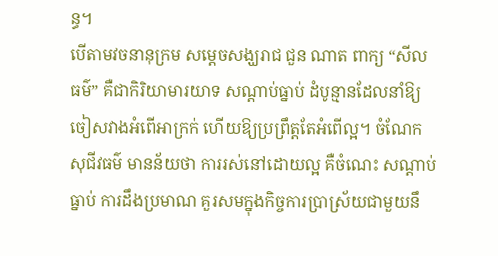ន្ធ។
បើតាមវចនានុក្រម សម្ដេចសង្ឃរាជ ជួន ណាត ពាក្យ “សីលធម៌” គឺជាកិរិយាមារយាទ សណ្ដាប់ធ្នាប់ ដំបូន្មានដែលនាំឱ្យចៀសវាងអំពើអាក្រក់ ហើយឱ្យប្រព្រឹត្តតែអំពើល្អ។ ចំណែក សុជីវធម៌ មានន័យថា ការរស់នៅដោយល្អ គឺចំណេះ សណ្ដាប់ធ្នាប់ ការដឹងប្រមាណ គួរសមក្នុងកិច្ចការប្រាស្រ័យជាមួយនឹ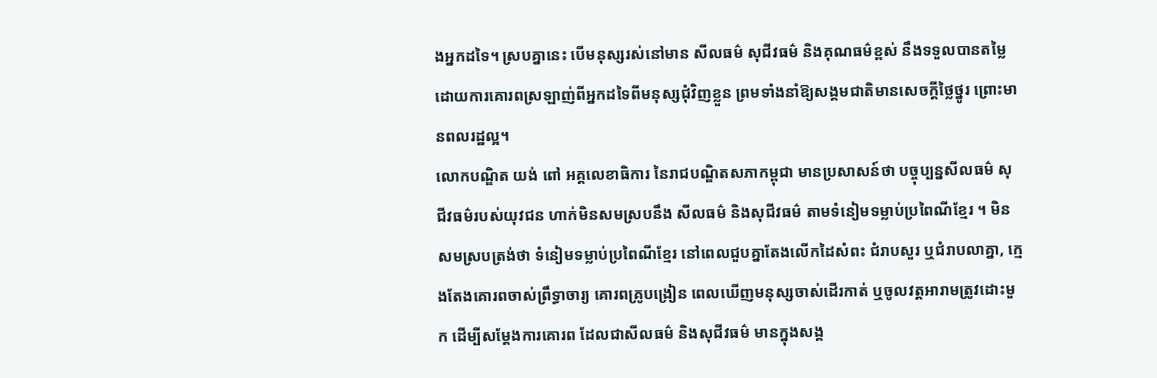ងអ្នកដទៃ។ ស្របគ្នានេះ បើមនុស្សរស់នៅមាន សីលធម៌ សុជីវធម៌ និងគុណធម៌ខ្ពស់ នឹងទទួលបានតម្លៃដោយការគោរពស្រឡាញ់ពីអ្នកដទៃពីមនុស្សជុំវិញខ្លួន ព្រមទាំងនាំឱ្យសង្គមជាតិមានសេចក្ដីថ្លៃថ្នូរ ព្រោះមានពលរដ្ឋល្អ។
លោកបណ្ឌិត យង់ ពៅ អគ្គលេខាធិការ នៃរាជបណ្ឌិតសភាកម្ពុជា មានប្រសាសន៍ថា បច្ចុប្បន្នសីលធម៌ សុជីវធម៌របស់យុវជន ហាក់មិនសមស្របនឹង សីលធម៌ និងសុជីវធម៌ តាមទំនៀមទម្លាប់ប្រពៃណីខ្មែរ ។ មិនសមស្របត្រង់ថា ទំនៀមទម្លាប់ប្រពៃណីខ្មែរ នៅពេលជួបគ្នាតែងលើកដៃសំពះ ជំរាបសួរ ឬជំរាបលាគ្នា, ក្មេងតែងគោរពចាស់ព្រឹទ្ធាចារ្យ គោរពគ្រូបង្រៀន ពេលឃើញមនុស្សចាស់ដើរកាត់ ឬចូលវត្តអារាមត្រូវដោះមួក ដើម្បីសម្ដែងការគោរព ដែលជាសីលធម៌ និងសុជីវធម៌ មានក្នុងសង្គ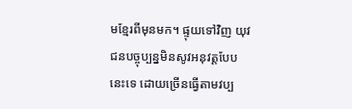មខ្មែរពីមុនមក។ ផ្ទុយទៅវិញ យុវជនបច្ចុប្បន្នមិនសូវអនុវត្តបែបនេះទេ ដោយច្រើនធ្វើតាមវប្ប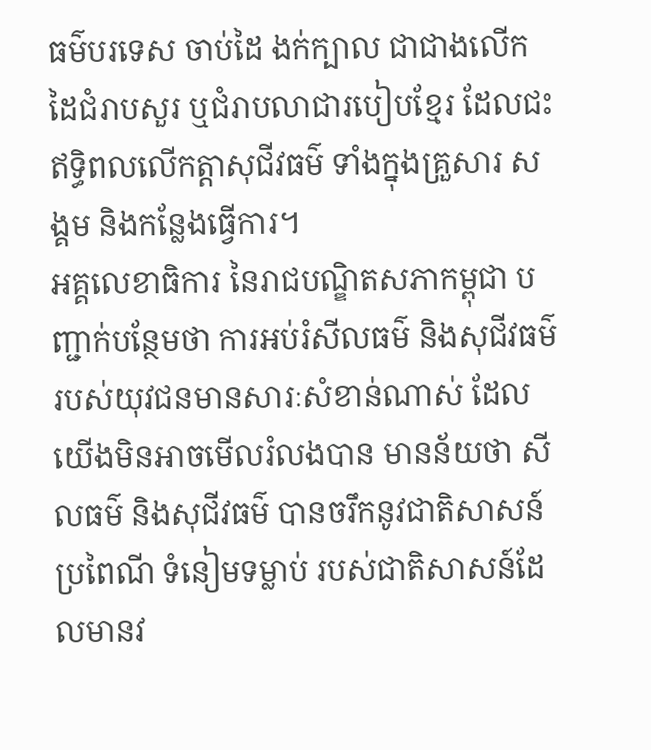ធម៌បរទេស ចាប់ដៃ ងក់ក្បាល ជាជាងលើកដៃជំរាបសួរ ឬជំរាបលាជារបៀបខ្មែរ ដែលជះឥទ្ធិពលលើកត្តាសុជីវធម៌ ទាំងក្នុងគ្រួសារ សង្គម និងកន្លែងធ្វើការ។
អគ្គលេខាធិការ នៃរាជបណ្ឌិតសភាកម្ពុជា បញ្ជាក់បន្ថែមថា ការអប់រំសីលធម៌ និងសុជីវធម៌របស់យុវជនមានសារៈសំខាន់ណាស់ ដែលយើងមិនអាចមើលរំលងបាន មានន័យថា សីលធម៌ និងសុជីវធម៌ បានចរឹកនូវជាតិសាសន៍ ប្រពៃណី ទំនៀមទម្លាប់ របស់ជាតិសាសន៍ដែលមានវ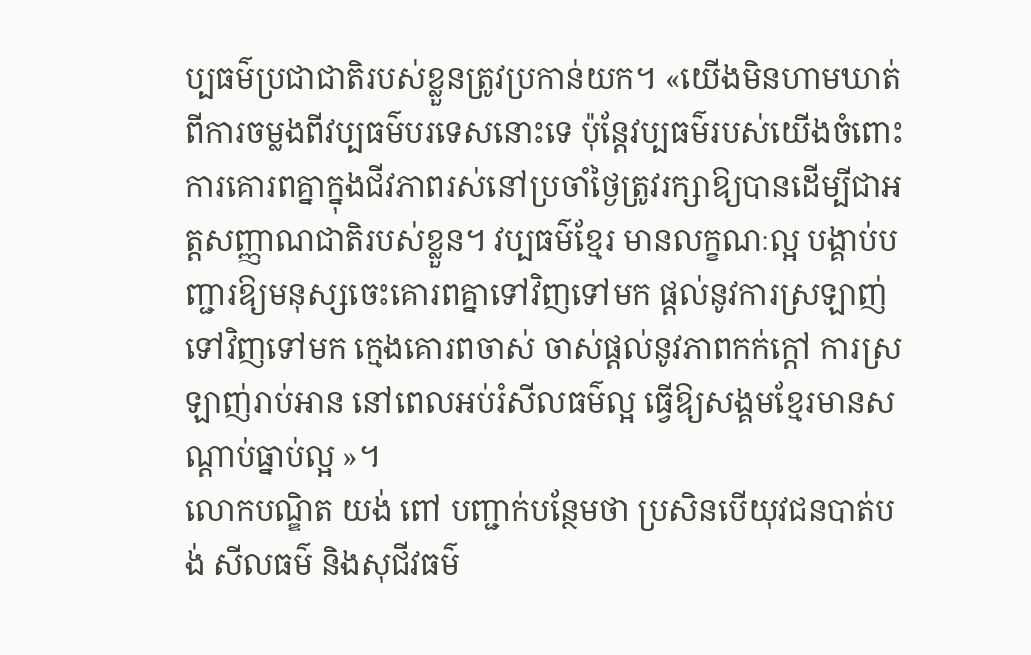ប្បធម៌ប្រជាជាតិរបស់ខ្លួនត្រូវប្រកាន់យក។ «យើងមិនហាមឃាត់ពីការចម្លងពីវប្បធម៌បរទេសនោះទេ ប៉ុន្តែវប្បធម៌របស់យើងចំពោះការគោរពគ្នាក្នុងជីវភាពរស់នៅប្រចាំថ្ងៃត្រូវរក្សាឱ្យបានដើម្បីជាអត្តសញ្ញាណជាតិរបស់ខ្លួន។ វប្បធម៌ខ្មែរ មានលក្ខណៈល្អ បង្គាប់បញ្ជារឱ្យមនុស្សចេះគោរពគ្នាទៅវិញទៅមក ផ្ដល់នូវការស្រឡាញ់ទៅវិញទៅមក ក្មេងគោរពចាស់ ចាស់ផ្ដល់នូវភាពកក់ក្ដៅ ការស្រឡាញ់រាប់អាន នៅពេលអប់រំសីលធម៌ល្អ ធ្វើឱ្យសង្គមខ្មែរមានសណ្ដាប់ធ្នាប់ល្អ »។
លោកបណ្ឌិត យង់ ពៅ បញ្ជាក់បន្ថែមថា ប្រសិនបើយុវជនបាត់បង់ សីលធម៌ និងសុជីវធម៌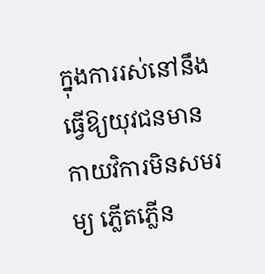ក្នុងការរស់នៅនឹងធ្វើឱ្យយុវជនមានកាយវិការមិនសមរម្យ ភ្លើតភ្លើន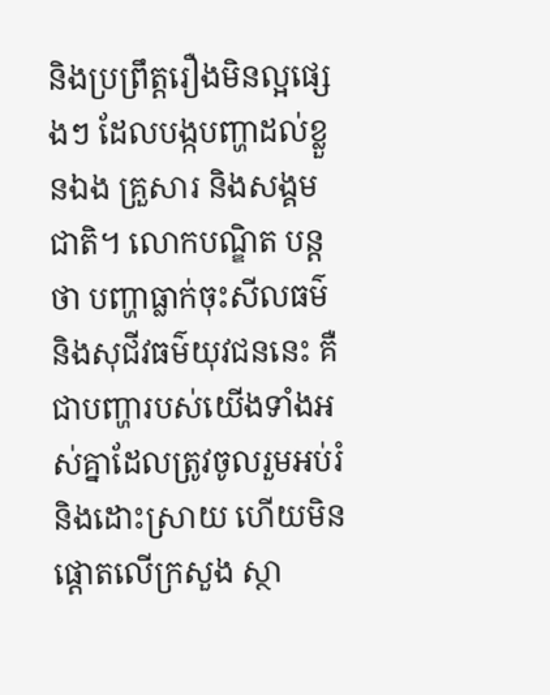និងប្រព្រឹត្តរឿងមិនល្អផ្សេងៗ ដែលបង្កបញ្ហាដល់ខ្លួនឯង គ្រួសារ និងសង្គមជាតិ។ លោកបណ្ឌិត បន្តថា បញ្ហាធ្លាក់ចុះសីលធម៌ និងសុជីវធម៌យុវជននេះ គឺជាបញ្ហារបស់យើងទាំងអស់គ្នាដែលត្រូវចូលរួមអប់រំ និងដោះស្រាយ ហើយមិនផ្ដោតលើក្រសួង ស្ថា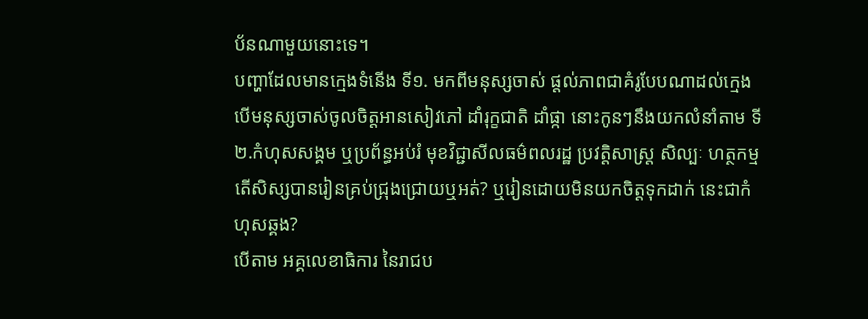ប័នណាមួយនោះទេ។
បញ្ហាដែលមានក្មេងទំនើង ទី១. មកពីមនុស្សចាស់ ផ្ដល់ភាពជាគំរូបែបណាដល់ក្មេង បើមនុស្សចាស់ចូលចិត្តអានសៀវភៅ ដាំរុក្ខជាតិ ដាំផ្កា នោះកូនៗនឹងយកលំនាំតាម ទី២.កំហុសសង្គម ឬប្រព័ន្ធអប់រំ មុខវិជ្ជាសីលធម៌ពលរដ្ឋ ប្រវត្តិសាស្រ្ត សិល្បៈ ហត្ថកម្ម តើសិស្សបានរៀនគ្រប់ជ្រុងជ្រោយឬអត់? ឬរៀនដោយមិនយកចិត្តទុកដាក់ នេះជាកំហុសឆ្គង?
បើតាម អគ្គលេខាធិការ នៃរាជប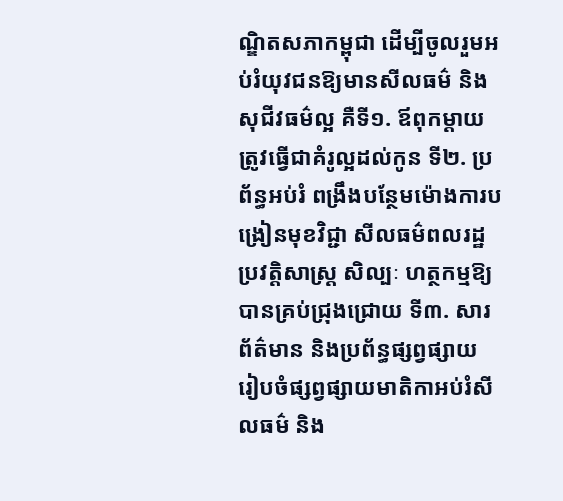ណ្ឌិតសភាកម្ពុជា ដើម្បីចូលរួមអប់រំយុវជនឱ្យមានសីលធម៌ និងសុជីវធម៌ល្អ គឺទី១. ឪពុកម្ដាយត្រូវធ្វើជាគំរូល្អដល់កូន ទី២. ប្រព័ន្ធអប់រំ ពង្រឹងបន្ថែមម៉ោងការបង្រៀនមុខវិជ្ជា សីលធម៌ពលរដ្ឋ ប្រវត្តិសាស្រ្ត សិល្បៈ ហត្ថកម្មឱ្យបានគ្រប់ជ្រុងជ្រោយ ទី៣. សារព័ត៌មាន និងប្រព័ន្ធផ្សព្វផ្សាយ រៀបចំផ្សព្វផ្សាយមាតិកាអប់រំសីលធម៌ និង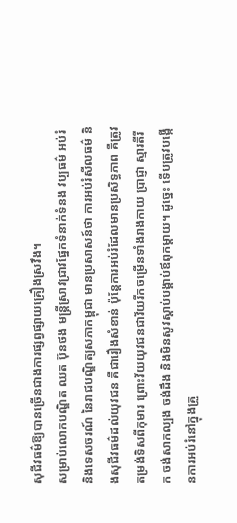សុជីវធម៌ឱ្យបានច្រើនជាងការផ្សព្វផ្សាយគ្រឿងស្រវឹង។
សម្រាប់លោកបណ្ឌិត ឈត ប៊ុនថង មន្ត្រីស្រាវជ្រាវផ្នែកទំនាក់ទំនង វប្បធម៌ អប់រំ និងទេសចរណ៍ នៃរាជបណ្ឌិត្យសភាកម្ពុជា មានប្រសាសន៍ថា ការអប់រំសីលធម៌ និងសុជីវធម៌ដល់យុវជន គឺជារឿងសំខាន់ ប៉ុន្តែការអប់រំដែលមានប្រសិទ្ធភាព គឺត្រូវតម្រង់ទិសពីកុមារ ព្រោះវ័យយុវជនជាវ័យរីកចម្រើនទាំងរាងកាយ ប្រាជ្ញា ស្មារតីរីក ចង់សាកល្បង ចង់ដឹង និងមិនសូវស្ដាប់បង្គាប់ឪពុកម្ដាយ។ ដូច្នេះ ទើបត្រូវបង្កើនការអប់រំនៅក្នុងគ្រួ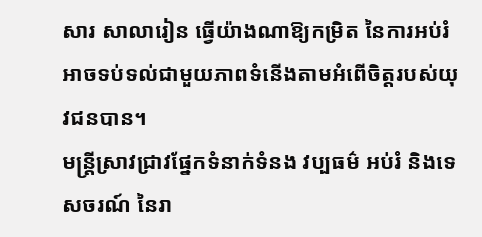សារ សាលារៀន ធ្វើយ៉ាងណាឱ្យកម្រិត នៃការអប់រំអាចទប់ទល់ជាមួយភាពទំនើងតាមអំពើចិត្តរបស់យុវជនបាន។
មន្ត្រីស្រាវជ្រាវផ្នែកទំនាក់ទំនង វប្បធម៌ អប់រំ និងទេសចរណ៍ នៃរា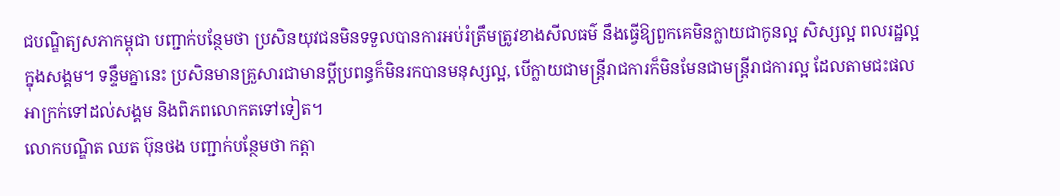ជបណ្ឌិត្យសភាកម្ពុជា បញ្ជាក់បន្ថែមថា ប្រសិនយុវជនមិនទទួលបានការអប់រំត្រឹមត្រូវខាងសីលធម៌ នឹងធ្វើឱ្យពួកគេមិនក្លាយជាកូនល្អ សិស្សល្អ ពលរដ្ឋល្អក្នុងសង្គម។ ទន្ទឹមគ្នានេះ ប្រសិនមានគ្រួសារជាមានប្ដីប្រពន្ធក៏មិនរកបានមនុស្សល្អ, បើក្លាយជាមន្រ្តីរាជការក៏មិនមែនជាមន្រ្តីរាជការល្អ ដែលតាមជះផលអាក្រក់ទៅដល់សង្គម និងពិភពលោកតទៅទៀត។
លោកបណ្ឌិត ឈត ប៊ុនថង បញ្ជាក់បន្ថែមថា កត្តា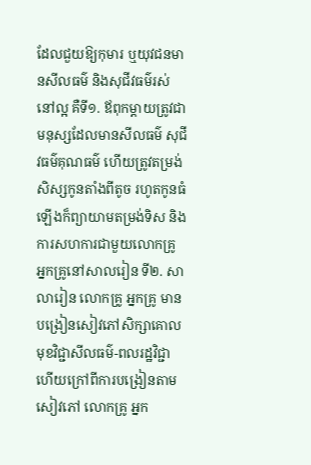ដែលជួយឱ្យកុមារ ឬយុវជនមានសីលធម៌ និងសុជីវធម៌រស់នៅល្អ គឺទី១. ឪពុកម្ដាយត្រូវជាមនុស្សដែលមានសីលធម៌ សុជីវធម៌គុណធម៌ ហើយត្រូវតម្រង់សិស្សកូនតាំងពីតូច រហូតកូនធំឡើងក៏ព្យាយាមតម្រង់ទិស និងការសហការជាមួយលោកគ្រូ អ្នកគ្រូនៅសាលរៀន ទី២. សាលារៀន លោកគ្រូ អ្នកគ្រូ មានបង្រៀនសៀវភៅសិក្សាគោលមុខវិជ្ជាសីលធម៌-ពលរដ្ឋវិជ្ជា ហើយក្រៅពីការបង្រៀនតាមសៀវភៅ លោកគ្រូ អ្នក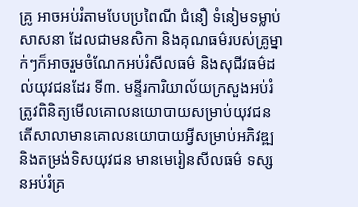គ្រូ អាចអប់រំតាមបែបប្រពៃណី ជំនឿ ទំនៀមទម្លាប់ សាសនា ដែលជាមនសិកា និងគុណធម៌របស់គ្រូម្នាក់ៗក៏អាចរួមចំណែកអប់រំសីលធម៌ និងសុជីវធម៌ដល់យុវជនដែរ ទី៣. មន្ទីរការិយាល័យក្រសួងអប់រំ ត្រូវពិនិត្យមើលគោលនយោបាយសម្រាប់យុវជន តើសាលាមានគោលនយោបាយអ្វីសម្រាប់អភិវឌ្ឍ និងតម្រង់ទិសយុវជន មានមេរៀនសីលធម៌ ទស្សនអប់រំគ្រ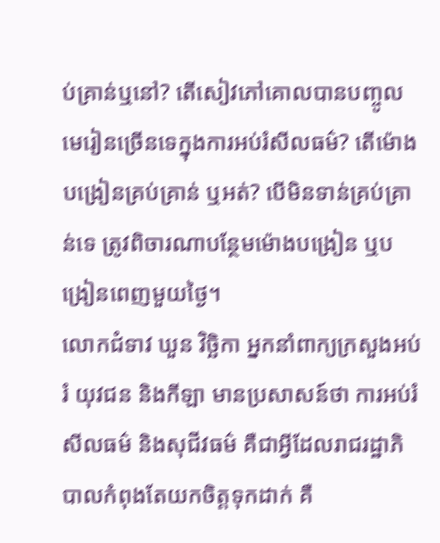ប់គ្រាន់ឬនៅ? តើសៀវភៅគោលបានបញ្ចូលមេរៀនច្រើនទេក្នុងការអប់រំសីលធម៌? តើម៉ោងបង្រៀនគ្រប់គ្រាន់ ឬអត់? បើមិនទាន់គ្រប់គ្រាន់ទេ ត្រូវពិចារណាបន្ថែមម៉ោងបង្រៀន ឬបង្រៀនពេញមួយថ្ងៃ។
លោកជំទាវ ឃួន វិច្ឆិកា អ្នកនាំពាក្យក្រសួងអប់រំ យុវជន និងកីឡា មានប្រសាសន៍ថា ការអប់រំសីលធម៌ និងសុជីវធម៌ គឺជាអ្វីដែលរាជរដ្ឋាភិបាលកំពុងតែយកចិត្តទុកដាក់ គឺ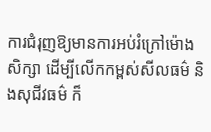ការជំរុញឱ្យមានការអប់រំក្រៅម៉ោងសិក្សា ដើម្បីលើកកម្ពស់សីលធម៌ និងសុជីវធម៌ ក៏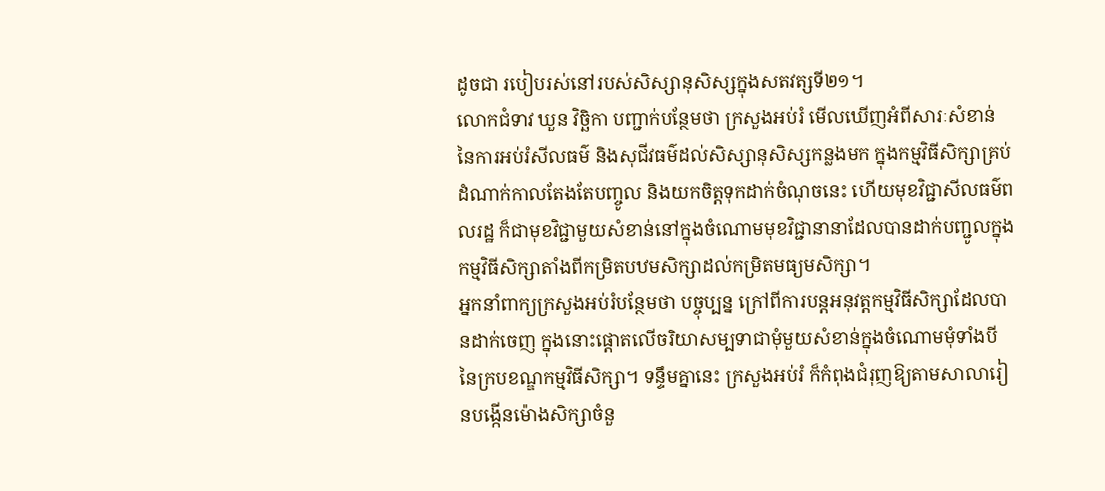ដូចជា របៀបរស់នៅរបស់សិស្សានុសិស្សក្នុងសតវត្សទី២១។
លោកជំទាវ ឃួន វិច្ឆិកា បញ្ជាក់បន្ថែមថា ក្រសួងអប់រំ មើលឃើញអំពីសារៈសំខាន់ នៃការអប់រំសីលធម៌ និងសុជីវធម៌ដល់សិស្សានុសិស្សកន្លងមក ក្នុងកម្មវិធីសិក្សាគ្រប់ដំណាក់កាលតែងតែបញ្ចូល និងយកចិត្តទុកដាក់ចំណុចនេះ ហើយមុខវិជ្ជាសីលធម៌ពលរដ្ឋ ក៏ជាមុខវិជ្ជាមួយសំខាន់នៅក្នុងចំណោមមុខវិជ្ជានានាដែលបានដាក់បញ្ជូលក្នុងកម្មវិធីសិក្សាតាំងពីកម្រិតបឋមសិក្សាដល់កម្រិតមធ្យមសិក្សា។
អ្នកនាំពាក្យក្រសួងអប់រំបន្ថែមថា បច្ចុប្បន្ន ក្រៅពីការបន្តអនុវត្តកម្មវិធីសិក្សាដែលបានដាក់ចេញ ក្នុងនោះផ្ដោតលើចរិយាសម្បទាជាមុំមួយសំខាន់ក្នុងចំណោមមុំទាំងបី នៃក្របខណ្ឌកម្មវិធីសិក្សា។ ទន្ទឹមគ្នានេះ ក្រសួងអប់រំ ក៏កំពុងជំរុញឱ្យតាមសាលារៀនបង្កើនម៉ោងសិក្សាចំនួ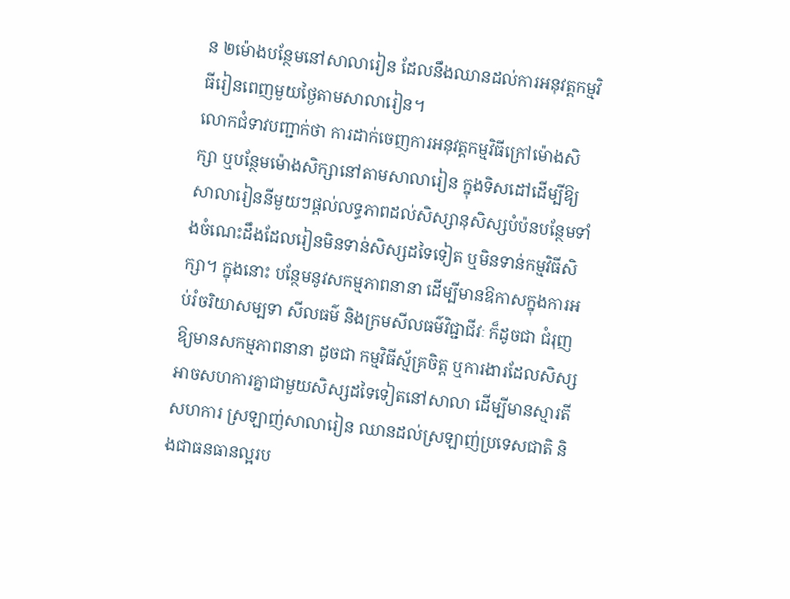ន ២ម៉ោងបន្ថែមនៅសាលារៀន ដែលនឹងឈានដល់ការអនុវត្តកម្មវិធីរៀនពេញមួយថ្ងៃតាមសាលារៀន។
លោកជំទាវបញ្ជាក់ថា ការដាក់ចេញការអនុវត្តកម្មវិធីក្រៅម៉ោងសិក្សា ឬបន្ថែមម៉ោងសិក្សានៅតាមសាលារៀន ក្នុងទិសដៅដើម្បីឱ្យសាលារៀននីមួយៗផ្ដល់លទ្ធភាពដល់សិស្សានុសិស្សបំប៉នបន្ថែមទាំងចំណេះដឹងដែលរៀនមិនទាន់សិស្សដទៃទៀត ឬមិនទាន់កម្មវិធីសិក្សា។ ក្នុងនោះ បន្ថែមនូវសកម្មភាពនានា ដើម្បីមានឱកាសក្នុងការអប់រំចរិយាសម្បទា សីលធម៌ និងក្រមសីលធម៌វិជ្ជាជីវៈ ក៏ដូចជា ជំរុញឱ្យមានសកម្មភាពនានា ដូចជា កម្មវិធីស្ម័គ្រចិត្ត ឬការងារដែលសិស្សអាចសហការគ្នាជាមួយសិស្សដទៃទៀតនៅសាលា ដើម្បីមានស្មារតីសហការ ស្រឡាញ់សាលារៀន ឈានដល់ស្រឡាញ់ប្រទេសជាតិ និងជាធនធានល្អរប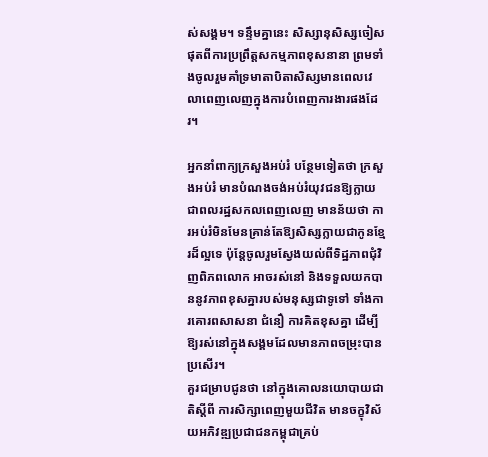ស់សង្គម។ ទន្ទឹមគ្នានេះ សិស្សានុសិស្សចៀសផុតពីការប្រព្រឹត្តសកម្មភាពខុសនានា ព្រមទាំងចូលរួមគាំទ្រមាតាបិតាសិស្សមានពេលវេលាពេញលេញក្នុងការបំពេញការងារផងដែរ។

អ្នកនាំពាក្យក្រសួងអប់រំ បន្ថែមទៀតថា ក្រសួងអប់រំ មានបំណងចង់អប់រំយុវជនឱ្យក្លាយជាពលរដ្ឋសកលពេញលេញ មានន័យថា ការអប់រំមិនមែនគ្រាន់តែឱ្យសិស្សក្លាយជាកូនខ្មែរដ៏ល្អទេ ប៉ុន្តែចូលរួមស្វែងយល់ពីទិដ្ឋភាពជុំវិញពិភពលោក អាចរស់នៅ និងទទួលយកបាននូវភាពខុសគ្នារបស់មនុស្សជាទូទៅ ទាំងការគោរពសាសនា ជំនឿ ការគិតខុសគ្នា ដើម្បីឱ្យរស់នៅក្នុងសង្គមដែលមានភាពចម្រុះបានប្រសើរ។
គួរជម្រាបជូនថា នៅក្នុងគោលនយោបាយជាតិស្តីពី ការសិក្សាពេញមួយជីវិត មានចក្ខុវិស័យអភិវឌ្ឍប្រជាជនកម្ពុជាគ្រប់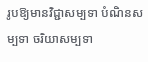រូបឱ្យមានវិជ្ជាសម្បទា បំណិនសម្បទា ចរិយាសម្បទា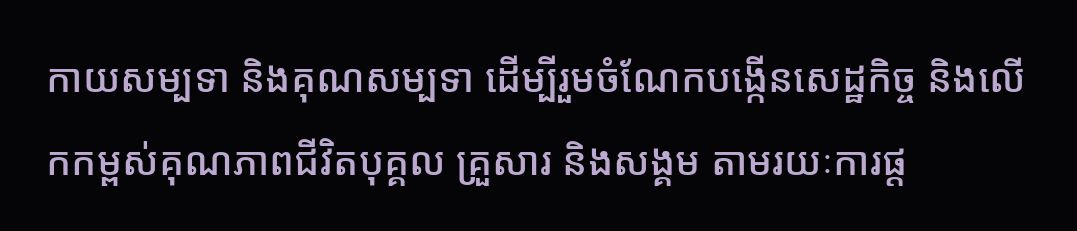កាយសម្បទា និងគុណសម្បទា ដើម្បីរួមចំណែកបង្កើនសេដ្ឋកិច្ច និងលើកកម្ពស់គុណភាពជីវិតបុគ្គល គ្រួសារ និងសង្គម តាមរយៈការផ្ដ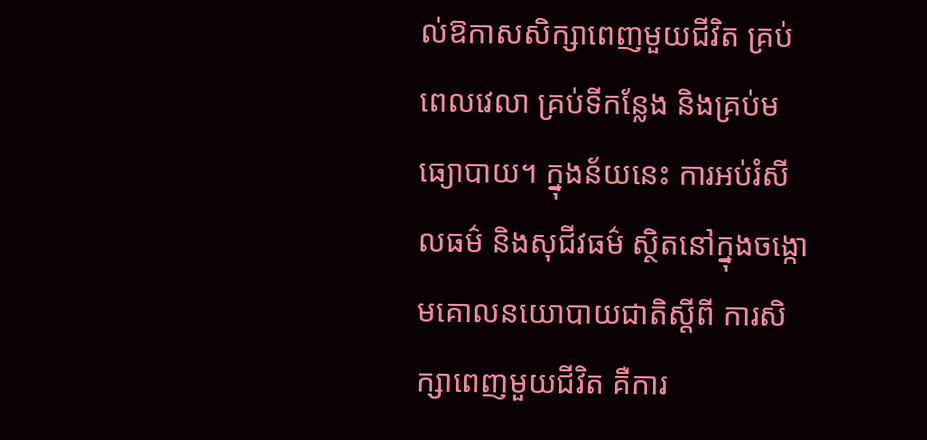ល់ឱកាសសិក្សាពេញមួយជីវិត គ្រប់ពេលវេលា គ្រប់ទីកន្លែង និងគ្រប់មធ្យោបាយ។ ក្នុងន័យនេះ ការអប់រំសីលធម៌ និងសុជីវធម៌ ស្ថិតនៅក្នុងចង្កោមគោលនយោបាយជាតិស្តីពី ការសិក្សាពេញមួយជីវិត គឺការ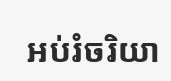អប់រំចរិយា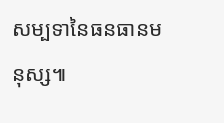សម្បទានៃធនធានមនុស្ស៕